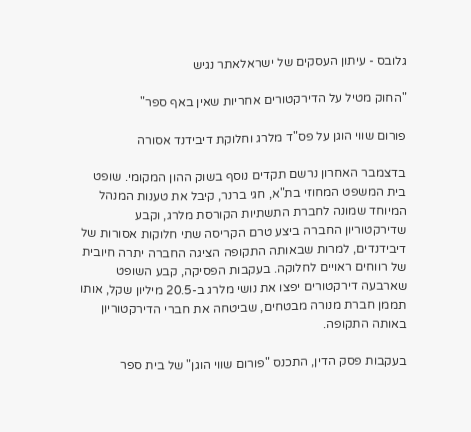גלובס - עיתון העסקים של ישראלאתר נגיש

"החוק מטיל על הדירקטורים אחריות שאין באף ספר"

פורום שווי הוגן על פס"ד מלרג וחלוקת דיבידנד אסורה

בדצמבר האחרון נרשם תקדים נוסף בשוק ההון המקומי. שופט בית המשפט המחוזי בת"א, חגי ברנר, קיבל את טענות המנהל המיוחד שמונה לחברת התשתיות הקורסת מלרג, וקבע שדירקטוריון החברה ביצע טרם הקריסה שתי חלוקות אסורות של דיבידנדים, למרות שבאותה התקופה הציגה החברה יתרה חיובית של רווחים ראויים לחלוקה. בעקבות הפסיקה, קבע השופט שארבעה דירקטורים יפצו את נושי מלרג ב-20.5 מיליון שקל, אותו תממן חברת מנורה מבטחים, שביטחה את חברי הדירקטוריון באותה התקופה.

בעקבות פסק הדין, התכנס "פורום שווי הוגן" של בית ספר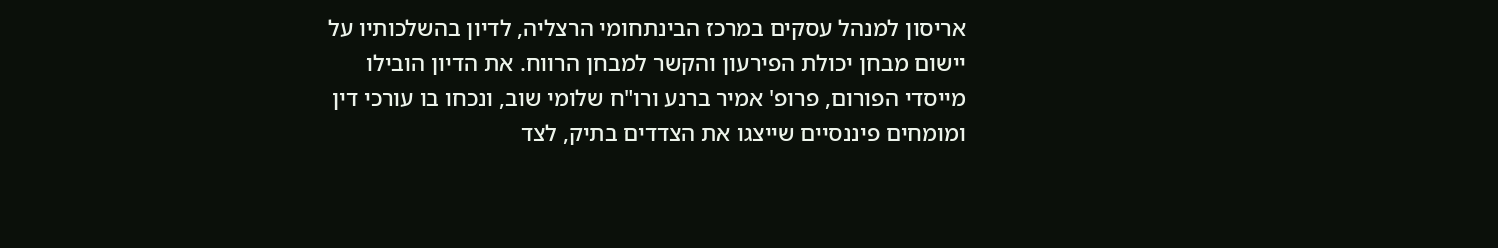אריסון למנהל עסקים במרכז הבינתחומי הרצליה, לדיון בהשלכותיו על יישום מבחן יכולת הפירעון והקשר למבחן הרווח. את הדיון הובילו מייסדי הפורום, פרופ' אמיר ברנע ורו"ח שלומי שוב, ונכחו בו עורכי דין ומומחים פיננסיים שייצגו את הצדדים בתיק, לצד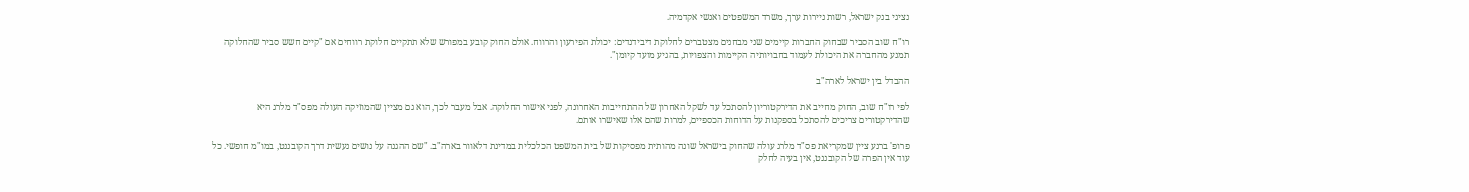נציגי בנק ישראל, רשות ניירות ערך, משרד המשפטים ואנשי אקדמיה.

רו"ח שוב הסביר שבחוק החברות קיימים שני מבחנים מצטברים לחלוקת דיבידנדים: יכולת הפירעון והרווח. אולם החוק קובע במפורש שלא תתקיים חלוקת רווחים אם "קיים חשש סביר שהחלוקה תמנע מהחברה את היכולת לעמוד בחבויותיה הקיימות והצפויות, בהגיע מועד קיומן".

ההבדל בין ישראל לארה"ב

לפי רו"ח שוב, החוק מחייב את הדירקטוריון להסתכל עד לשקל האחרון של ההתחייבות האחרונה, לפני אישור החלוקה. אבל מעבר לכך, הוא גם מציין שהמוזיקה העולה מפס"ד מלרג היא שהדירקטורים צריכים להסתכל בספקנות על הדוחות הכספיים, למרות שהם אלו שאישרו אותם.

פרופ' ברנע ציין שמקריאת פס"ד מלרג עולה שהחוק בישראל שונה מהותית מפסיקות של בית המשפט הכלכלית במדינת דלאוור בארה"ב. "שם ההגנה על נושים נעשית דרך הקובננט, במו"מ חופשי. כל עוד אין הפרה של הקובננט, אין בעיה לחלק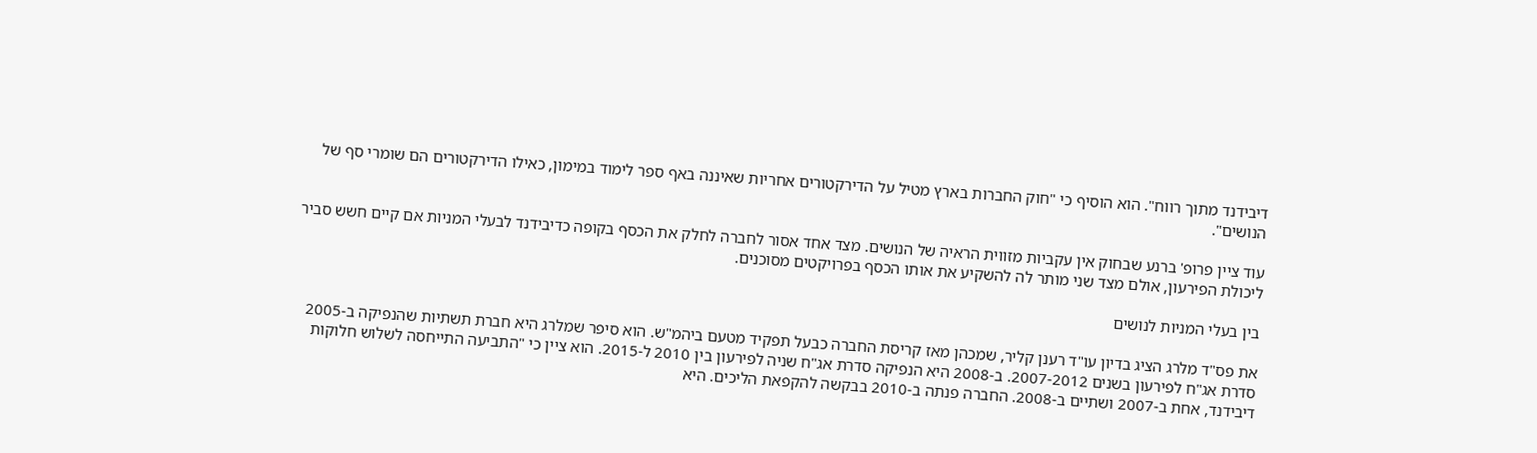דיבידנד מתוך רווח". הוא הוסיף כי "חוק החברות בארץ מטיל על הדירקטורים אחריות שאיננה באף ספר לימוד במימון, כאילו הדירקטורים הם שומרי סף של הנושים".

עוד ציין פרופ' ברנע שבחוק אין עקביות מזווית הראיה של הנושים. מצד אחד אסור לחברה לחלק את הכסף בקופה כדיבידנד לבעלי המניות אם קיים חשש סביר ליכולת הפירעון, אולם מצד שני מותר לה להשקיע את אותו הכסף בפרויקטים מסוכנים.

בין בעלי המניות לנושים

את פס"ד מלרג הציג בדיון עו"ד רענן קליר, שמכהן מאז קריסת החברה כבעל תפקיד מטעם ביהמ"ש. הוא סיפר שמלרג היא חברת תשתיות שהנפיקה ב-2005 סדרת אג"ח לפירעון בשנים 2007-2012. ב-2008 היא הנפיקה סדרת אג"ח שניה לפירעון בין 2010 ל-2015. הוא ציין כי "התביעה התייחסה לשלוש חלוקות דיבידנד, אחת ב-2007 ושתיים ב-2008. החברה פנתה ב-2010 בבקשה להקפאת הליכים. היא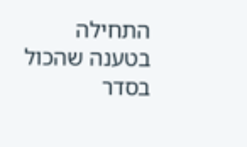התחילה בטענה שהכול בסדר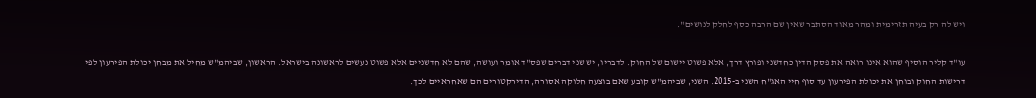ויש לה רק בעיה תזרימית ומהר מאוד הסתבר שאין שם הרבה כסף לחלק לנושים".

עו"ד קליר הוסיף שהוא אינו רואה את פסק הדין כחדשני ופורץ דרך, אלא פשוט יישום של החוק. לדבריו, יש שני דברים שפס"ד אומר ועושה, שהם לא חדשניים אלא פשוט נעשים לראשונה בישראל. הראשון, שביהמ"ש מחיל את מבחן יכולת הפירעון לפי דרישות החוק ובוחן את יכולת הפירעון עד סוף חיי האג"ח השני ב-2015. השני, שביהמ"ש קובע שאם בוצעה חלוקה אסורה, הדירקטורים הם שאחראיים לכך.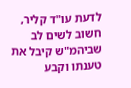לדעת עו"ד קליר, חשוב לשים לב שביהמ"ש קיבל את טענתו וקבע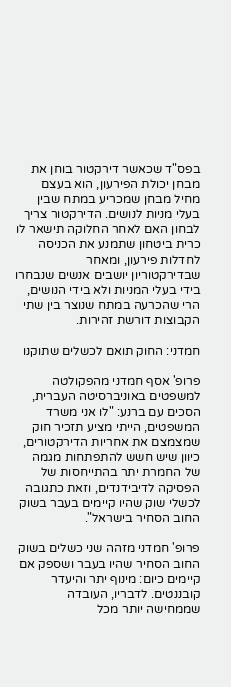בפס"ד שכאשר דירקטור בוחן את מבחן יכולת הפירעון, הוא בעצם מחיל מבחן שמכריע במתח שבין בעלי מניות לנושים. הדירקטור צריך לבחון האם לאחר החלוקה תישאר לו כרית ביטחון שתמנע את הכניסה לחדלות פירעון, ומאחר שבדירקטוריון יושבים אנשים שנבחרו בידי בעלי המניות ולא בידי הנושים, הרי שהכרעה במתח שנוצר בין שתי הקבוצות דורשת זהירות.

חמדני: החוק תואם לכשלים שתוקנו

פרופ' אסף חמדני מהפקולטה למשפטים באוניברסיטה העברית, הסכים עם ברנע: "לו אני משרד המשפטים, הייתי מציע תזכיר חוק שמצמצם את אחריות הדירקטורים, כיוון שיש חשש להתפתחות מגמה של החמרת יתר בהתייחסות של הפסיקה לדיבידנדים, וזאת כתגובה לכשלי שוק שהיו קיימים בעבר בשוק החוב הסחיר בישראל".

פרופ' חמדני מזהה שני כשלים בשוק החוב הסחיר שהיו בעבר ושספק אם קיימים כיום: מינוף יתר והיעדר קובננטים. לדבריו, העובדה שממחישה יותר מכל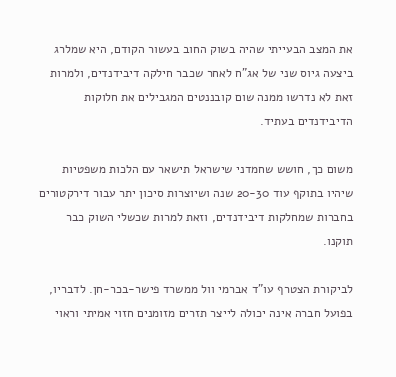את המצב הבעייתי שהיה בשוק החוב בעשור הקודם, היא שמלרג ביצעה גיוס שני של אג"ח לאחר שכבר חילקה דיבידנדים, ולמרות זאת לא נדרשו ממנה שום קובננטים המגבילים את חלוקות הדיבידנדים בעתיד.

משום כך, חושש שחמדני שישראל תישאר עם הלכות משפטיות שיהיו בתוקף עוד 20-30 שנה ושיוצרות סיכון יתר עבור דירקטורים בחברות שמחלקות דיבידנדים, וזאת למרות שכשלי השוק כבר תוקנו.

לביקורת הצטרף עו"ד אברמי וול ממשרד פישר-בכר-חן. לדבריו, בפועל חברה אינה יכולה לייצר תזרים מזומנים חזוי אמיתי וראוי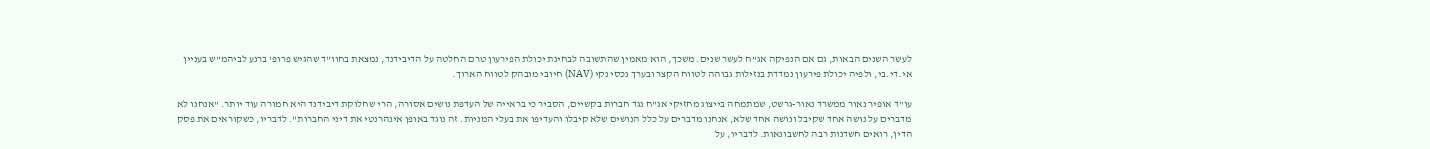לעשר השנים הבאות, גם אם הנפיקה אג"ח לעשר שנים. משכך, הוא מאמין שהתשובה לבחינת יכולת הפירעון טרם החלטה על הדיבידנד, נמצאת בחוו"ד שהגיש פרופ' ברנע לביהמ"ש בעניין אי.די.בי, ולפיה יכולת פירעון נמדדת בנזילות גבוהה לטווח הקצר ובערך נכסי נקי (NAV) חיובי מובהק לטווח הארוך.

עו"ד אופיר נאור ממשרד נאור-גרשט, שמתמחה בייצוג מחזיקי אג"ח נגד חברות בקשיים, הסביר כי בראייה של העדפת נושים אסורה, הרי שחלוקת דיבידנד היא חמורה עוד יותר. "אנחנו לא מדברים על נושה אחד שקיבל ונושה אחד שלא, אנחנו מדברים על כלל הנושים שלא קיבלו והעדיפו את בעלי המניות. זה נוגד באופן אינהרנטי את דיני החברות". לדבריו, כשקוראים את פסק הדין, רואים חשדנות רבה לחשבונאות. לדבריו, על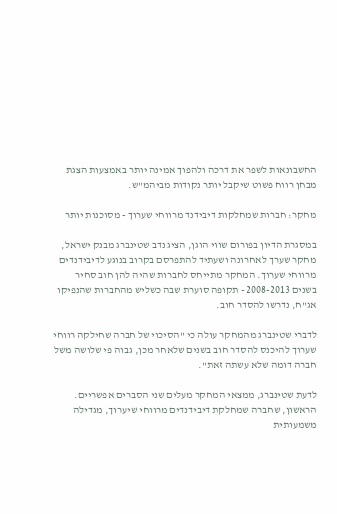החשבונאות לשפר את דרכה ולהפוך אמינה יותר באמצעות הצגת מבחן רווח פשוט שיקבל יותר נקודות מביהמ"ש.

מחקר: חברות שמחלקות דיבידנד מרווחי שערוך - מסוכנות יותר

במסגרת הדיון בפורום שווי הוגן, הציג נדב שטינברג מבנק ישראל, מחקר שערך לאחרונה ושעתיד להתפרסם בקרוב בנוגע לדיבידנדים מרווחי שערוך. המחקר מתייחס לחברות שהיה להן חוב סחיר בשנים 2008-2013 - תקופה סוערת שבה כשליש מהחברות שהנפיקו אג"ח, נדרשו להסדר חוב.

לדברי שטינברג מהמחקר עולה כי "הסיכוי של חברה שחילקה רווחי שערוך להיכנס להסדר חוב בשנים שלאחר מכן, גבוה פי שלושה משל חברה דומה שלא עשתה זאת".

לדעת שטינברג, ממצאי המחקר מעלים שני הסברים אפשריים. הראשון, שחברה שמחלקת דיבידנדים מרווחי שיערוך, מגדילה משמעותית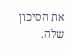את הסיכון שלה.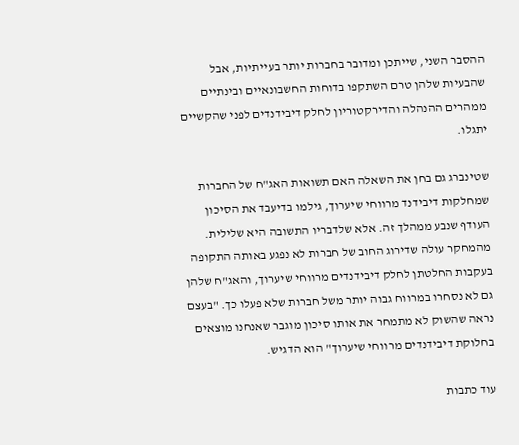ההסבר השני, שייתכן ומדובר בחברות יותר בעייתיות, אבל שהבעיות שלהן טרם השתקפו בדוחות החשבונאיים ובינתיים ממהרים ההנהלה והדירקטוריון לחלק דיבידנדים לפני שהקשיים יתגלו.

שטינברג גם בחן את השאלה האם תשואות האג"ח של החברות שמחלקות דיבידנד מרווחי שיערוך, גילמו בדיעבד את הסיכון העודף שנבע ממהלך זה. אלא שלדבריו התשובה היא שלילית. מהמחקר עולה שדירוג החוב של חברות לא נפגע באותה התקופה בעקבות החלטתן לחלק דיבידנדים מרווחי שיערוך, והאג"ח שלהן גם לא נסחרו במרווח גבוה יותר משל חברות שלא פעלו כך. "בעצם נראה שהשוק לא מתמחר את אותו סיכון מוגבר שאנחנו מוצאים בחלוקת דיבידנדים מרווחי שיערוך" הוא הדגיש.

עוד כתבות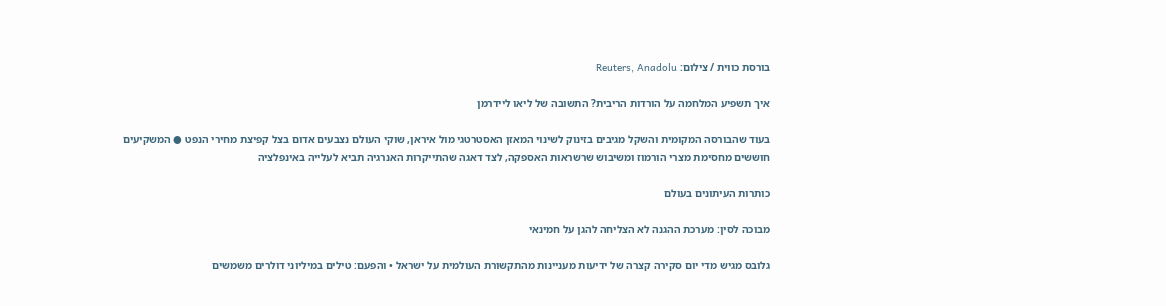בורסת כווית / צילום: Reuters, Anadolu

איך תשפיע המלחמה על הורדות הריבית? התשובה של ליאו ליידרמן

בעוד שהבורסה המקומית והשקל מגיבים בזינוק לשינוי המאזן האסטרטגי מול איראן, שוקי העולם נצבעים אדום בצל קפיצת מחירי הנפט ● המשקיעים חוששים מחסימת מצרי הורמוז ומשיבוש שרשראות האספקה, לצד דאגה שהתייקרות האנרגיה תביא לעלייה באינפלציה

כותרות העיתונים בעולם

מבוכה לסין: מערכת ההגנה לא הצליחה להגן על חמינאי

גלובס מגיש מדי יום סקירה קצרה של ידיעות מעניינות מהתקשורת העולמית על ישראל • והפעם: טילים במיליוני דולרים משמשים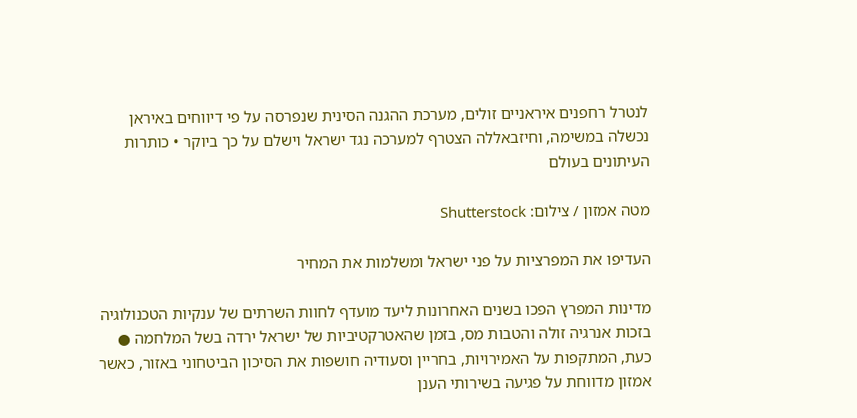לנטרל רחפנים איראניים זולים, מערכת ההגנה הסינית שנפרסה על פי דיווחים באיראן נכשלה במשימה, וחיזבאללה הצטרף למערכה נגד ישראל וישלם על כך ביוקר • כותרות העיתונים בעולם

מטה אמזון / צילום: Shutterstock

העדיפו את המפרציות על פני ישראל ומשלמות את המחיר

מדינות המפרץ הפכו בשנים האחרונות ליעד מועדף לחוות השרתים של ענקיות הטכנולוגיה בזכות אנרגיה זולה והטבות מס, בזמן שהאטרקטיביות של ישראל ירדה בשל המלחמה ● כעת, המתקפות על האמירויות, בחריין וסעודיה חושפות את הסיכון הביטחוני באזור, כאשר אמזון מדווחת על פגיעה בשירותי הענן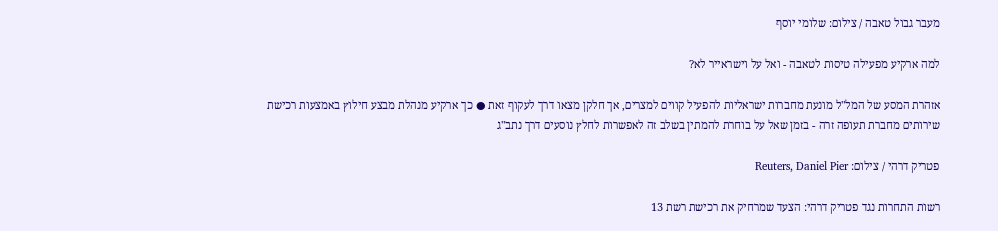מעבר גבול טאבה / צילום: שלומי יוסף

למה ארקיע מפעילה טיסות לטאבה - ואל על וישראייר לא?

אזהרת המסע של המל"ל מונעת מחברות ישראליות להפעיל קווים למצרים, אך חלקן מצאו דרך לעקוף זאת ● כך ארקיע מנהלת מבצע חילוץ באמצעות רכישת שירותים מחברת תעופה זרה - בזמן שאל על בוחרת להמתין בשלב זה לאפשרות לחלץ נוסעים דרך נתב"ג

פטריק דרהי / צילום: Reuters, Daniel Pier

רשות התחרות נגד פטריק דרהי: הצעד שמרחיק את רכישת רשת 13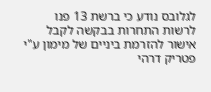לגלובס נודע כי ברשת 13 פנו לרשות התחרות בבקשה לקבל אישור להזרמת ביניים של מימון ע"י פטריק דרהי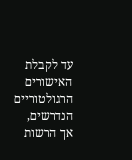עד לקבלת האישורים הרגולטוריים הנדרשים, אך הרשות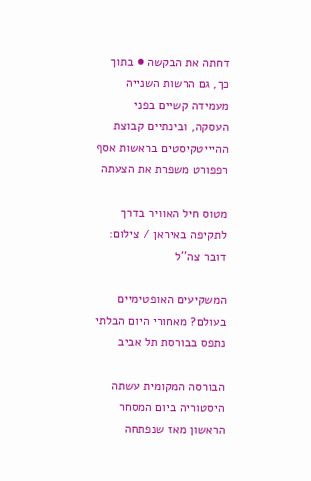דחתה את הבקשה ● בתוך כך, גם הרשות השנייה מעמידה קשיים בפני העסקה, ובינתיים קבוצת ההיייטקיסטים בראשות אסף רפפורט משפרת את הצעתה

מטוס חיל האוויר בדרך לתקיפה באיראן / צילום: דובר צה''ל

המשקיעים האופטימיים בעולם? מאחורי היום הבלתי נתפס בבורסת תל אביב

הבורסה המקומית עשתה היסטוריה ביום המסחר הראשון מאז שנפתחה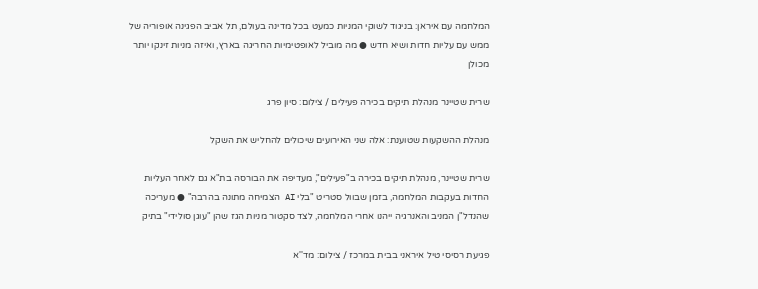המלחמה עם איראן: בניגוד לשוקי המניות כמעט בכל מדינה בעולם, תל אביב הפגינה אופוריה של ממש עם עליות חדות ושיא חדש ● מה מוביל לאופטימיות החריגה בארץ, ואיזה מניות זינקו יותר מכולן

שרית שטיינר מנהלת תיקים בכירה פעילים / צילום: סיון פרג

מנהלת ההשקעות שטוענת: אלה שני האירועים שיכולים להחליש את השקל

שרית שטיינר, מנהלת תיקים בכירה ב"פעילים", מעדיפה את הבורסה בת"א גם לאחר העליות החדות בעקבות המלחמה, בזמן שבוול סטריט "בלי AI הצמיחה מתונה בהרבה" ● מעריכה שהנדל"ן המניב והאנרגיה ייהנו אחרי המלחמה, לצד סקטור מניות הגז שהן "עוגן סולידי" בתיק

פגיעת רסיסי טיל איראני בבית במרכז / צילום: מד''א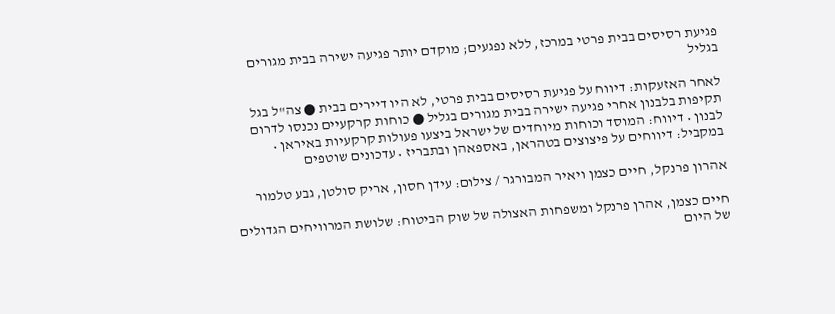פגיעת רסיסים בבית פרטי במרכז, ללא נפגעים; מוקדם יותר פגיעה ישירה בבית מגורים בגליל

לאחר האזעקות: דיווח על פגיעת רסיסים בבית פרטי, לא היו דיירים בבית ● צה"ל בגל תקיפות בלבנון אחרי פגיעה ישירה בבית מגורים בגליל ● כוחות קרקעיים נכנסו לדרום לבנון • דיווח: המוסד וכוחות מיוחדים של ישראל ביצעו פעולות קרקעיות באיראן • במקביל: דיווחים על פיצוצים בטהראן, באספאהן ובתבריז • עדכונים שוטפים

אהרון פרנקל, חיים כצמן ויאיר המבורגר / צילום: עידן חסון, אריק סולטן, גבע טלמור

חיים כצמן, אהרן פרנקל ומשפחות האצולה של שוק הביטוח: שלושת המרוויחים הגדולים של היום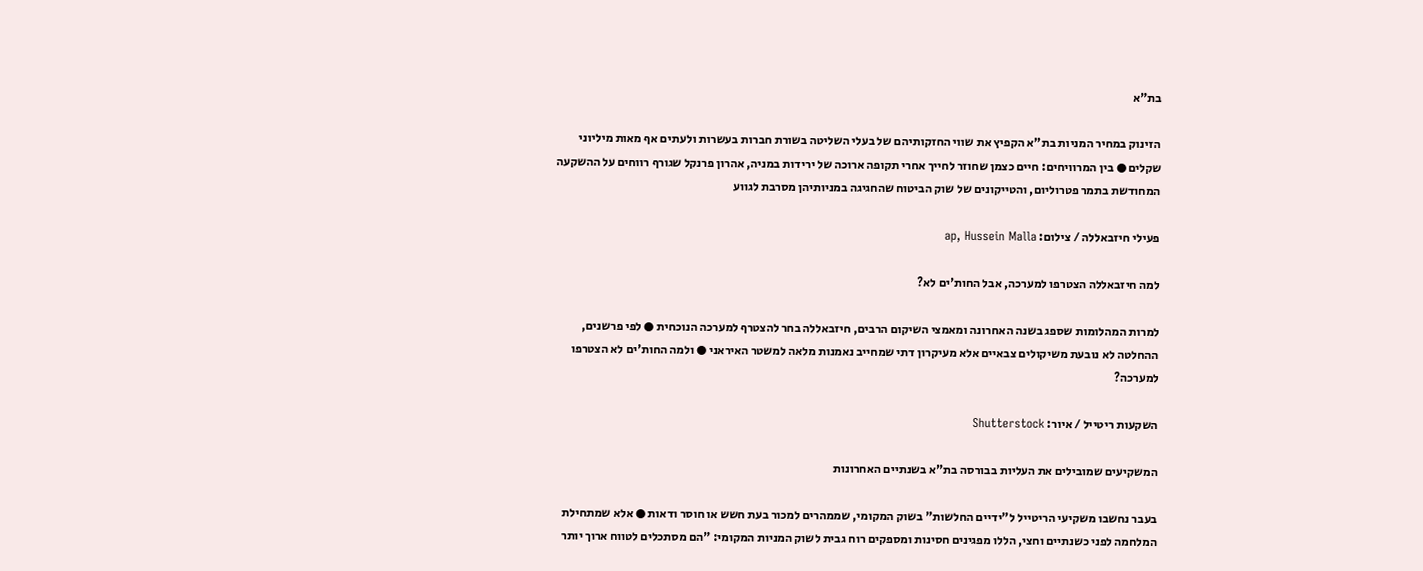בת"א

הזינוק במחיר המניות בת"א הקפיץ את שווי החזקותיהם של בעלי השליטה בשורת חברות בעשרות ולעתים אף מאות מיליוני שקלים ● בין המרוויחים: חיים כצמן שחוזר לחייך אחרי תקופה ארוכה של ירידות במניה, אהרון פרנקל שגורף רווחים על ההשקעה המחודשת בתמר פטרוליום, והטייקונים של שוק הביטוח שהחגיגה במניותיהן מסרבת לגווע

פעילי חיזבאללה / צילום: ap, Hussein Malla

למה חיזבאללה הצטרפו למערכה, אבל החות'ים לא?

למרות המהלומות שספג בשנה האחרונה ומאמצי השיקום הרבים, חיזבאללה בחר להצטרף למערכה הנוכחית ● לפי פרשנים, ההחלטה לא נובעת משיקולים צבאיים אלא מעיקרון דתי שמחייב נאמנות מלאה למשטר האיראני ● ולמה החות'ים לא הצטרפו למערכה?

השקעות ריטייל / איור: Shutterstock

המשקיעים שמובילים את העליות בבורסה בת"א בשנתיים האחרונות

בעבר נחשבו משקיעי הריטייל ל"ידיים החלשות" בשוק המקומי, שממהרים למכור בעת חשש או חוסר ודאות ● אלא שמתחילת המלחמה לפני כשנתיים וחצי, הללו מפגינים חסינות ומספקים רוח גבית לשוק המניות המקומי: "הם מסתכלים לטווח ארוך יותר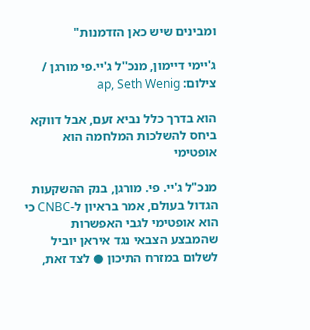ומבינים שיש כאן הזדמנות"

ג'יימי דיימון, מנכ''ל ג'יי.פי מורגן / צילום: ap, Seth Wenig

הוא בדרך כלל נביא זעם, אבל דווקא ביחס להשלכות המלחמה הוא אופטימי

מנכ"ל ג'יי. פי. מורגן, בנק ההשקעות הגדול בעולם, אמר בראיון ל-CNBC כי הוא אופטימי לגבי האפשרות שהמבצע הצבאי נגד איראן יוביל לשלום במזרח התיכון ● לצד זאת,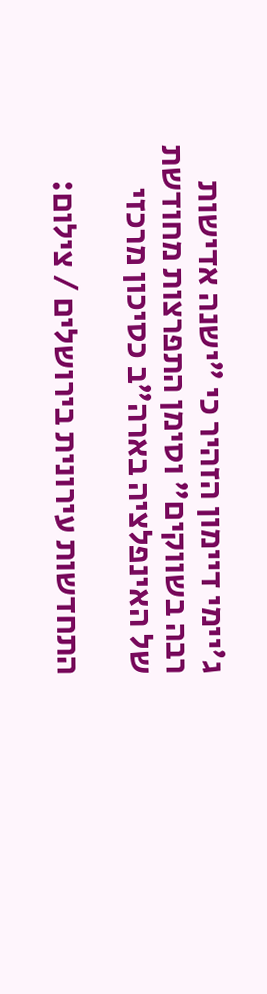ג'יימי דיימון הזהיר כי "ישנה אדישות רבה בשווקים" וסימן התפרצות מחודשת של האינפלציה בארה"ב כסיכון מרכזי

התחדשות עירונית בירושלים / צילום: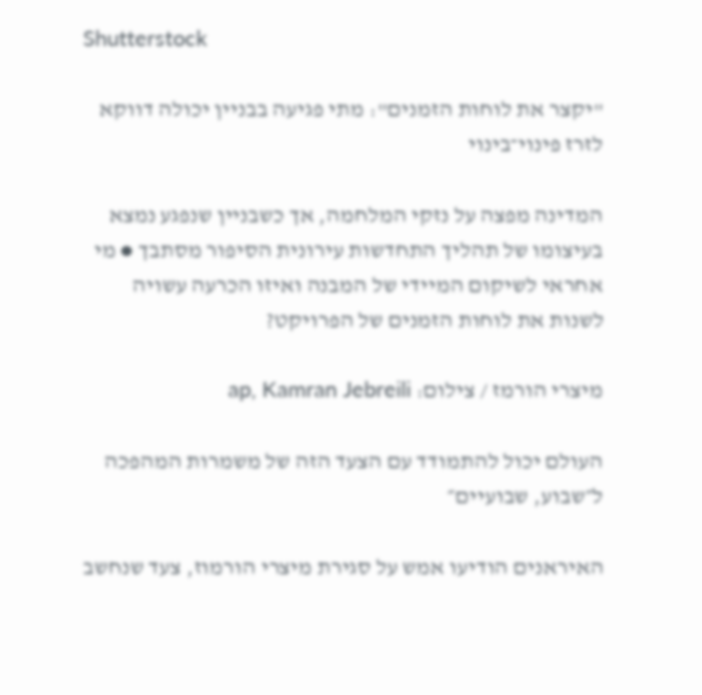Shutterstock

"יקצר את לוחות הזמנים": מתי פגיעה בבניין יכולה דווקא לזרז פינוי־בינוי

המדינה מפצה על נזקי המלחמה, אך כשבניין שנפגע נמצא בעיצומו של תהליך התחדשות עירונית הסיפור מסתבך ● מי אחראי לשיקום המיידי של המבנה ואיזו הכרעה עשויה לשנות את לוחות הזמנים של הפרויקט?

מיצרי הורמז / צילום: ap, Kamran Jebreili

העולם יכול להתמודד עם הצעד הזה של משמרות המהפכה ל״שבוע, שבועיים״

האיראנים הודיעו אמש על סגירת מיצרי הורמוז, צעד שנחשב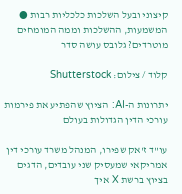קיצוני ובעל השלכות כלכליות רבות ● המשמעות, ההשלכות וממה המומחים מוטרדים? גלובס עושה סדר

קלוד / צילום: Shutterstock

יתרונות ה-AI: הציוץ שהפתיע את פירמות עורכי הדין הגדולות בעולם

עו"ד ז'אק שפירו, המנהל משרד עורכי דין אמריקאי שמעסיק שני עובדים, הדגים בציוץ ברשת X איך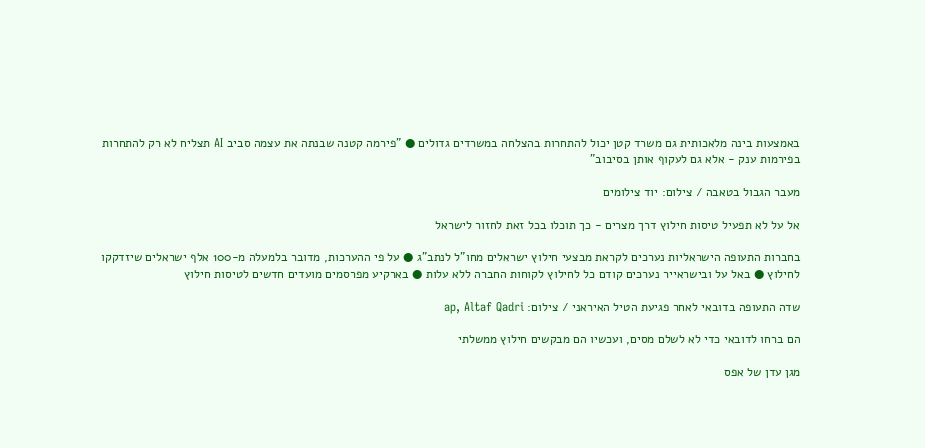באמצעות בינה מלאכותית גם משרד קטן יכול להתחרות בהצלחה במשרדים גדולים ● "פירמה קטנה שבנתה את עצמה סביב AI תצליח לא רק להתחרות בפירמות ענק - אלא גם לעקוף אותן בסיבוב"

מעבר הגבול בטאבה / צילום: יוד צילומים

אל על לא תפעיל טיסות חילוץ דרך מצרים - כך תוכלו בכל זאת לחזור לישראל

בחברות התעופה הישראליות נערכים לקראת מבצעי חילוץ ישראלים מחו"ל לנתב"ג ● על פי ההערכות, מדובר בלמעלה מ-100 אלף ישראלים שיזדקקו לחילוץ ● באל על ובישראייר נערכים קודם כל לחילוץ לקוחות החברה ללא עלות ● בארקיע מפרסמים מועדים חדשים לטיסות חילוץ

שדה התעופה בדובאי לאחר פגיעת הטיל האיראני / צילום: ap, Altaf Qadri

הם ברחו לדובאי כדי לא לשלם מסים, ועכשיו הם מבקשים חילוץ ממשלתי

מגן עדן של אפס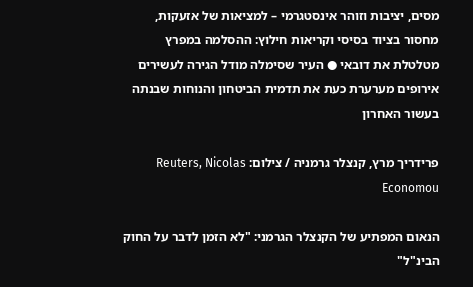מסים, יציבות וזוהר אינסטגרמי – למציאות של אזעקות, מחסור בציוד בסיסי וקריאות חילוץ: ההסלמה במפרץ מטלטלת את דובאי ● העיר שסימלה מודל הגירה לעשירים אירופים מערערת כעת את תדמית הביטחון והנוחות שבנתה בעשור האחרון

פרידריך מרץ, קנצלר גרמניה / צילום: Reuters, Nicolas Economou

הנאום המפתיע של הקנצלר הגרמני: "לא הזמן לדבר על החוק הבינ"ל"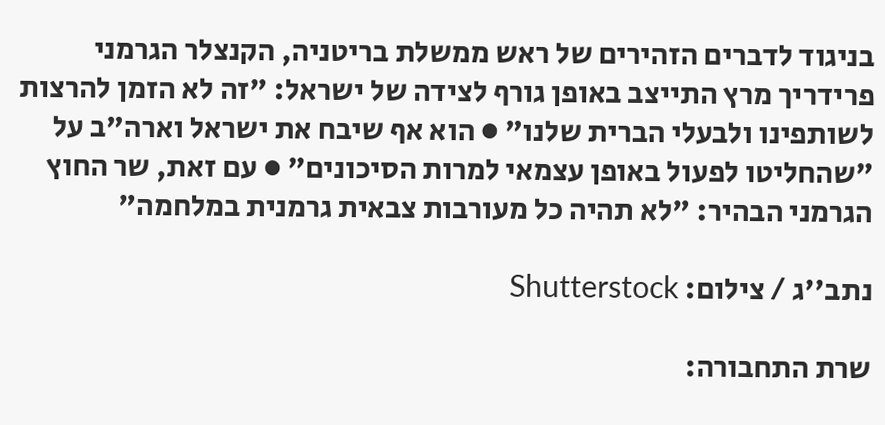בניגוד לדברים הזהירים של ראש ממשלת בריטניה, הקנצלר הגרמני פרידריך מרץ התייצב באופן גורף לצידה של ישראל: "זה לא הזמן להרצות לשותפינו ולבעלי הברית שלנו" ● הוא אף שיבח את ישראל וארה"ב על "שהחליטו לפעול באופן עצמאי למרות הסיכונים" ● עם זאת, שר החוץ הגרמני הבהיר: "לא תהיה כל מעורבות צבאית גרמנית במלחמה"

נתב''ג / צילום: Shutterstock

שרת התחבורה: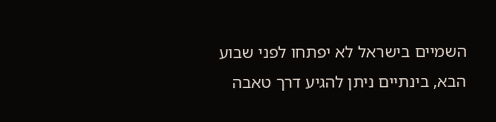השמיים בישראל לא יפתחו לפני שבוע הבא, בינתיים ניתן להגיע דרך טאבה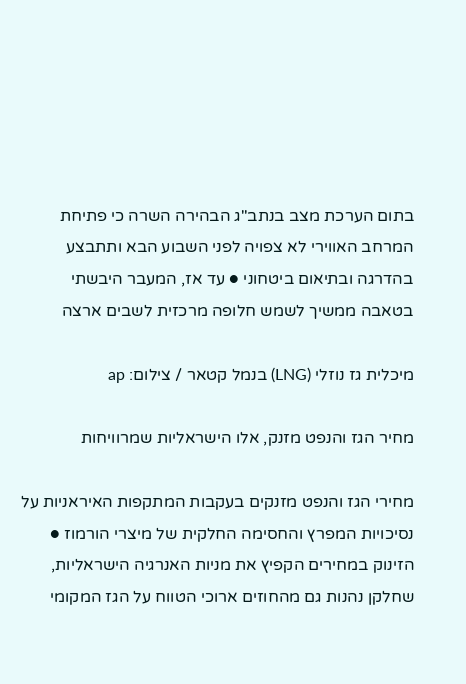בתום הערכת מצב בנתב"ג הבהירה השרה כי פתיחת המרחב האווירי לא צפויה לפני השבוע הבא ותתבצע בהדרגה ובתיאום ביטחוני ● עד אז, המעבר היבשתי בטאבה ממשיך לשמש חלופה מרכזית לשבים ארצה

מיכלית גז נוזלי (LNG) בנמל קטאר / צילום: ap

מחיר הגז והנפט מזנק, אלו הישראליות שמרוויחות

מחירי הגז והנפט מזנקים בעקבות המתקפות האיראניות על נסיכויות המפרץ והחסימה החלקית של מיצרי הורמוז ● הזינוק במחירים הקפיץ את מניות האנרגיה הישראליות, שחלקן נהנות גם מהחוזים ארוכי הטווח על הגז המקומי